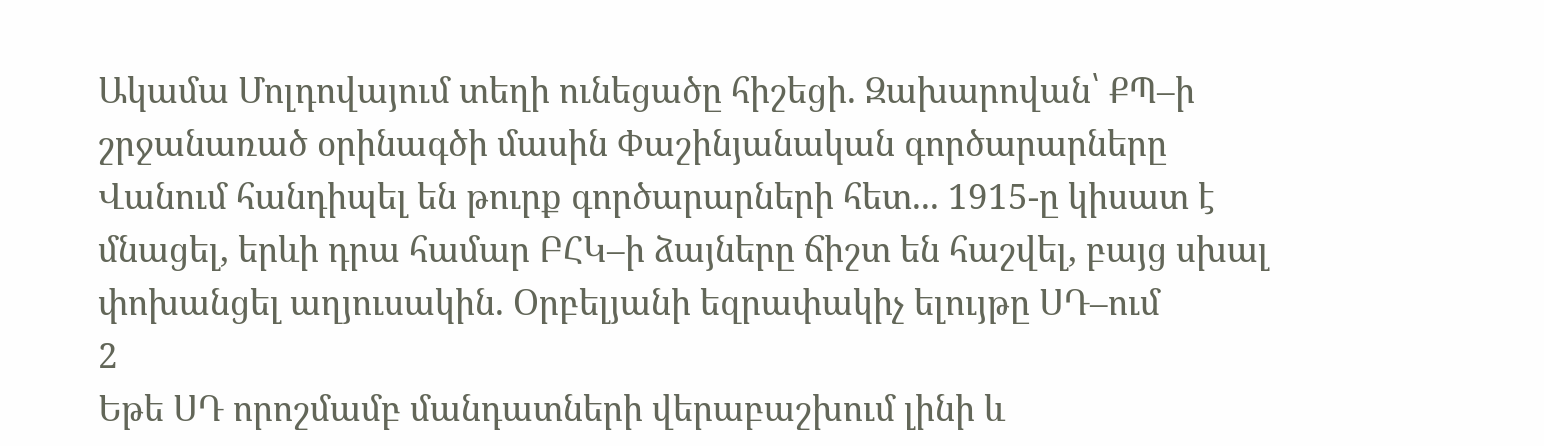Ակամա Մոլդովայում տեղի ունեցածը հիշեցի. Զախարովան՝ ՔՊ–ի շրջանառած օրինագծի մասին Փաշինյանական գործարարները Վանում հանդիպել են թուրք գործարարների հետ... 1915-ը կիսատ է մնացել, երևի դրա համար ԲՀԿ–ի ձայները ճիշտ են հաշվել, բայց սխալ փոխանցել աղյուսակին. Օրբելյանի եզրափակիչ ելույթը ՍԴ–ում
2
Եթե ՍԴ որոշմամբ մանդատների վերաբաշխում լինի և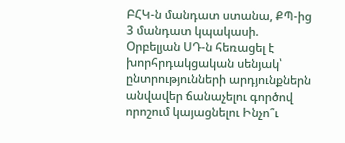ԲՀԿ-ն մանդատ ստանա, ՔՊ-ից 3 մանդատ կպակասի. Օրբելյան ՍԴ-ն հեռացել է խորհրդակցական սենյակ՝ ընտրությունների արդյունքներն անվավեր ճանաչելու գործով որոշում կայացնելու Ինչո՞ւ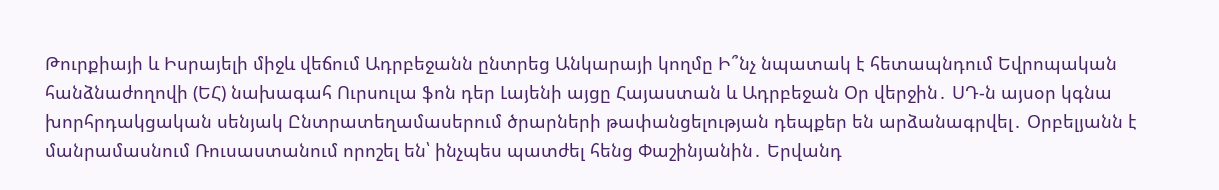Թուրքիայի և Իսրայելի միջև վեճում Ադրբեջանն ընտրեց Անկարայի կողմը Ի՞նչ նպատակ է հետապնդում Եվրոպական հանձնաժողովի (ԵՀ) նախագահ Ուրսուլա ֆոն դեր Լայենի այցը Հայաստան և Ադրբեջան Օր վերջին․ ՍԴ-ն այսօր կգնա խորհրդակցական սենյակ Ընտրատեղամասերում ծրարների թափանցելության դեպքեր են արձանագրվել․ Օրբելյանն է մանրամասնում Ռուսաստանում որոշել են՝ ինչպես պատժել հենց Փաշինյանին․ Երվանդ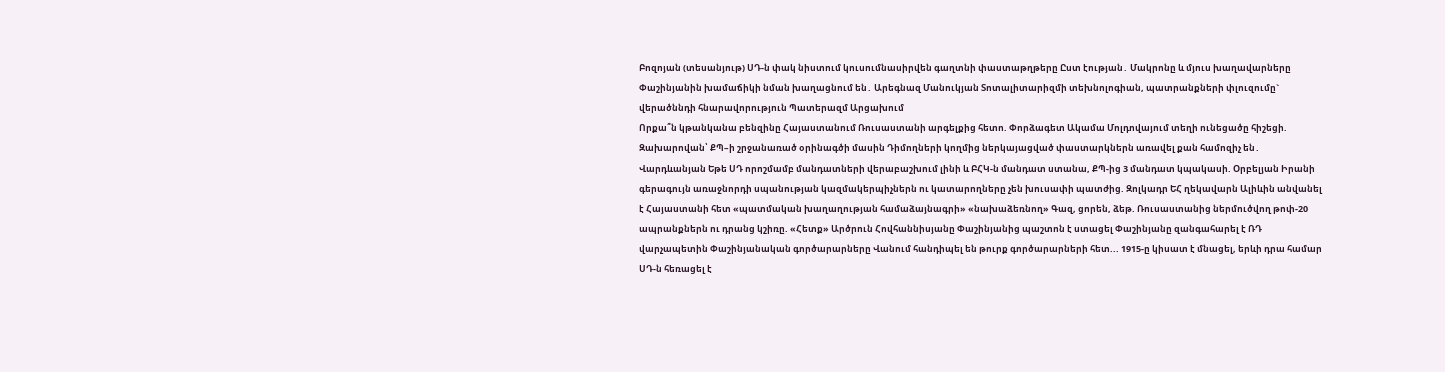Բոզոյան (տեսանյութ) ՍԴ-ն փակ նիստում կուսումնասիրվեն գաղտնի փաստաթղթերը Ըստ էության․ Մակրոնը և մյուս խաղավարները Փաշինյանին խամաճիկի նման խաղացնում են․ Արեգնազ Մանուկյան Տոտալիտարիզմի տեխնոլոգիան, պատրանքների փլուզումը` վերածննդի հնարավորություն Պատերազմ Արցախում
Որքա՞ն կթանկանա բենզինը Հայաստանում Ռուսաստանի արգելքից հետո. Փորձագետ Ակամա Մոլդովայում տեղի ունեցածը հիշեցի. Զախարովան՝ ՔՊ–ի շրջանառած օրինագծի մասին Դիմողների կողմից ներկայացված փաստարկներն առավել քան համոզիչ են․ Վարդևանյան Եթե ՍԴ որոշմամբ մանդատների վերաբաշխում լինի և ԲՀԿ-ն մանդատ ստանա, ՔՊ-ից 3 մանդատ կպակասի. Օրբելյան Իրանի գերագույն առաջնորդի սպանության կազմակերպիչներն ու կատարողները չեն խուսափի պատժից. Զոլկադր ԵՀ ղեկավարն Ալիևին անվանել է Հայաստանի հետ «պատմական խաղաղության համաձայնագրի» «նախաձեռնող» Գազ, ցորեն, ձեթ. Ռուսաստանից ներմուծվող թոփ-20 ապրանքներն ու դրանց կշիռը. «Հետք» Արծրուն Հովհաննիսյանը Փաշինյանից պաշտոն է ստացել Փաշինյանը զանգահարել է ՌԴ վարչապետին Փաշինյանական գործարարները Վանում հանդիպել են թուրք գործարարների հետ... 1915-ը կիսատ է մնացել, երևի դրա համար ՍԴ-ն հեռացել է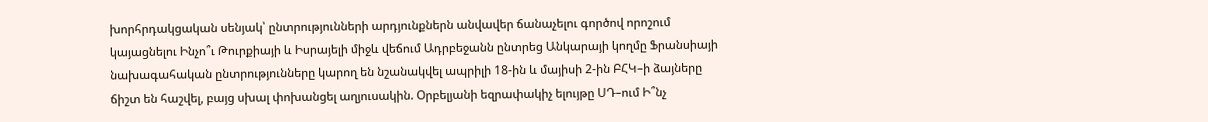խորհրդակցական սենյակ՝ ընտրությունների արդյունքներն անվավեր ճանաչելու գործով որոշում կայացնելու Ինչո՞ւ Թուրքիայի և Իսրայելի միջև վեճում Ադրբեջանն ընտրեց Անկարայի կողմը Ֆրանսիայի նախագահական ընտրությունները կարող են նշանակվել ապրիլի 18-ին և մայիսի 2-ին ԲՀԿ–ի ձայները ճիշտ են հաշվել, բայց սխալ փոխանցել աղյուսակին. Օրբելյանի եզրափակիչ ելույթը ՍԴ–ում Ի՞նչ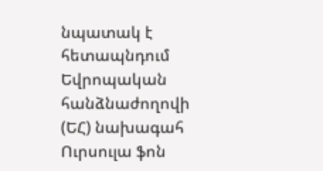նպատակ է հետապնդում Եվրոպական հանձնաժողովի (ԵՀ) նախագահ Ուրսուլա ֆոն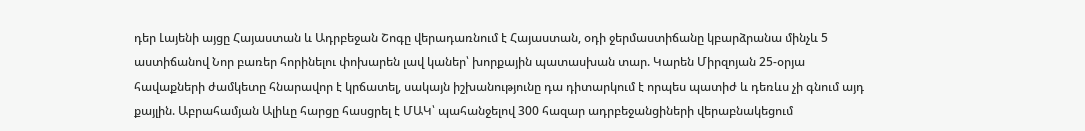դեր Լայենի այցը Հայաստան և Ադրբեջան Շոգը վերադառնում է Հայաստան, օդի ջերմաստիճանը կբարձրանա մինչև 5 աստիճանով Նոր բառեր հորինելու փոխարեն լավ կաներ՝ խորքային պատասխան տար. Կարեն Միրզոյան 25-օրյա հավաքների ժամկետը հնարավոր է կրճատել, սակայն իշխանությունը դա դիտարկում է որպես պատիժ և դեռևս չի գնում այդ քայլին. Աբրահամյան Ալիևը հարցը հասցրել է ՄԱԿ՝ պահանջելով 300 հազար ադրբեջանցիների վերաբնակեցում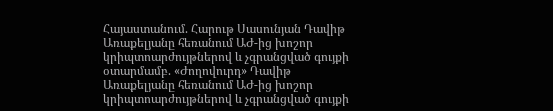Հայաստանում. Հարութ Սասունյան Դավիթ Առաքելյանը հեռանում ԱԺ-ից խոշոր կրիպտոարժույթներով և չգրանցված գույքի օտարմամբ. «Ժողովուրդ» Դավիթ Առաքելյանը հեռանում ԱԺ-ից խոշոր կրիպտոարժույթներով և չգրանցված գույքի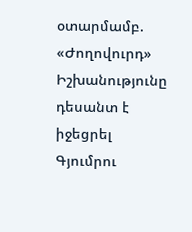օտարմամբ. «Ժողովուրդ» Իշխանությունը դեսանտ է իջեցրել Գյումրու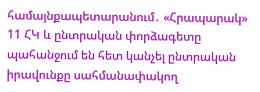համայնքապետարանում․ «Հրապարակ» 11 ՀԿ և ընտրական փորձագետը պահանջում են հետ կանչել ընտրական իրավունքը սահմանափակող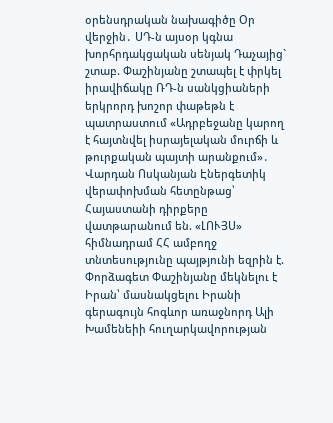օրենսդրական նախագիծը Օր վերջին․ ՍԴ-ն այսօր կգնա խորհրդակցական սենյակ Դաչայից` շտաբ. Փաշինյանը շտապել է փրկել իրավիճակը ՌԴ-ն սանկցիաների երկրորդ խոշոր փաթեթն է պատրաստում «Ադրբեջանը կարող է հայտնվել իսրայելական մուրճի և թուրքական պայտի արանքում»․ Վարդան Ոսկանյան Էներգետիկ վերափոխման հետընթաց՝ Հայաստանի դիրքերը վատթարանում են. «ԼՈՒՅՍ» հիմնադրամ ՀՀ ամբողջ տնտեսությունը պայթյունի եզրին է. Փորձագետ Փաշինյանը մեկնելու է Իրան՝ մասնակցելու Իրանի գերագույն հոգևոր առաջնորդ Ալի Խամենեիի հուղարկավորության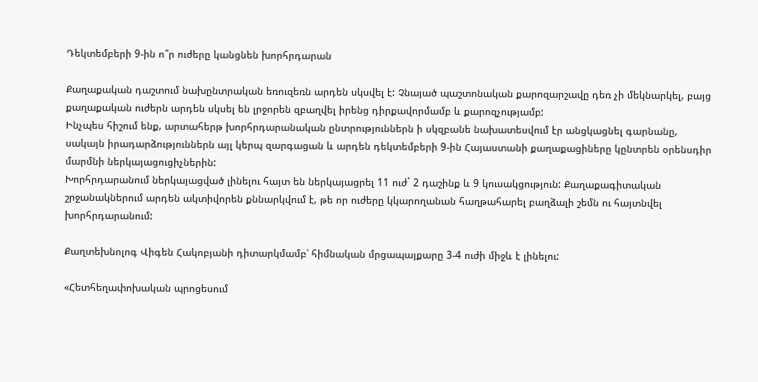Դեկտեմբերի 9-ին ո՞ր ուժերը կանցնեն խորհրդարան

Քաղաքական դաշտում նախընտրական եռուզեռն արդեն սկսվել է: Չնայած պաշտոնական քարոզարշավը դեռ չի մեկնարկել, բայց քաղաքական ուժերն արդեն սկսել են լրջորեն զբաղվել իրենց դիրքավորմամբ և քարոզչությամբ:
Ինչպես հիշում ենք, արտահերթ խորհրդարանական ընտրություններն ի սկզբանե նախատեսվում էր անցկացնել գարնանը, սակայն իրադարձություններն այլ կերպ զարգացան և արդեն դեկտեմբերի 9-ին Հայաստանի քաղաքացիները կընտրեն օրենսդիր մարմնի ներկայացուցիչներին:
Խորհրդարանում ներկայացված լինելու հայտ են ներկայացրել 11 ուժ` 2 դաշինք և 9 կուսակցություն: Քաղաքագիտական շրջանակներում արդեն ակտիվորեն քննարկվում է, թե որ ուժերը կկարողանան հաղթահարել բաղձալի շեմն ու հայտնվել խորհրդարանում:

Քաղտեխնոլոգ Վիգեն Հակոբյանի դիտարկմամբ՝ հիմնական մրցապայքարը 3-4 ուժի միջև է լինելու:

«Հետհեղափոխական պրոցեսում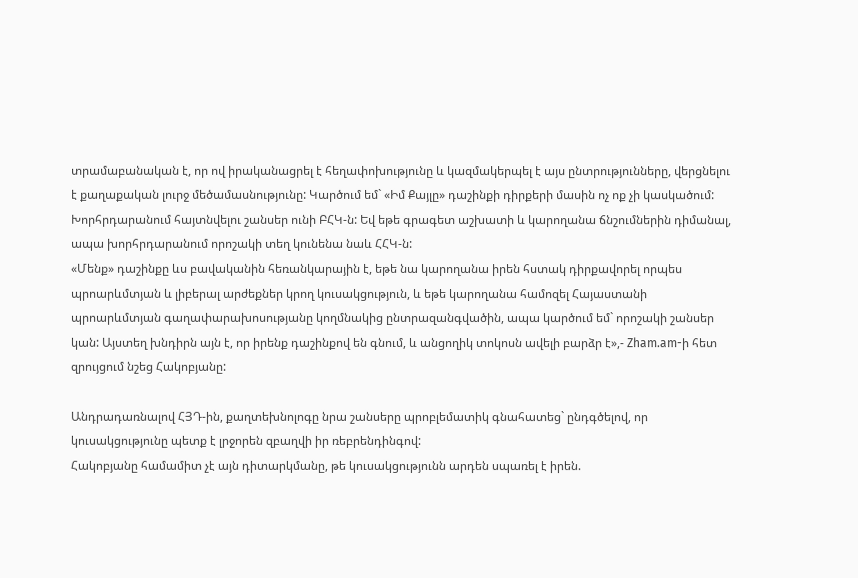տրամաբանական է, որ ով իրականացրել է հեղափոխությունը և կազմակերպել է այս ընտրությունները, վերցնելու է քաղաքական լուրջ մեծամասնությունը: Կարծում եմ` «Իմ Քայլը» դաշինքի դիրքերի մասին ոչ ոք չի կասկածում:
Խորհրդարանում հայտնվելու շանսեր ունի ԲՀԿ-ն: Եվ եթե գրագետ աշխատի և կարողանա ճնշումներին դիմանալ, ապա խորհրդարանում որոշակի տեղ կունենա նաև ՀՀԿ-ն:
«Մենք» դաշինքը ևս բավականին հեռանկարային է, եթե նա կարողանա իրեն հստակ դիրքավորել որպես պրոարևմտյան և լիբերալ արժեքներ կրող կուսակցություն, և եթե կարողանա համոզել Հայաստանի պրոարևմտյան գաղափարախոսությանը կողմնակից ընտրազանգվածին, ապա կարծում եմ` որոշակի շանսեր կան: Այստեղ խնդիրն այն է, որ իրենք դաշինքով են գնում, և անցողիկ տոկոսն ավելի բարձր է»,- Zham.am-ի հետ զրույցում նշեց Հակոբյանը:

Անդրադառնալով ՀՅԴ-ին, քաղտեխնոլոգը նրա շանսերը պրոբլեմատիկ գնահատեց` ընդգծելով, որ կուսակցությունը պետք է լրջորեն զբաղվի իր ռեբրենդինգով:
Հակոբյանը համամիտ չէ այն դիտարկմանը, թե կուսակցությունն արդեն սպառել է իրեն.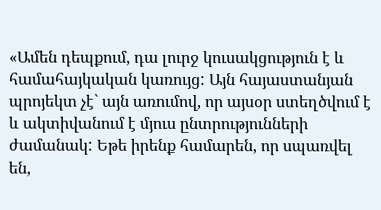«Ամեն դեպքում, դա լուրջ կուսակցություն է և համահայկական կառույց: Այն հայաստանյան պրոյեկտ չէ` այն առումով, որ այսօր ստեղծվում է և ակտիվանում է մյուս ընտրությունների ժամանակ: Եթե իրենք համարեն, որ սպառվել են,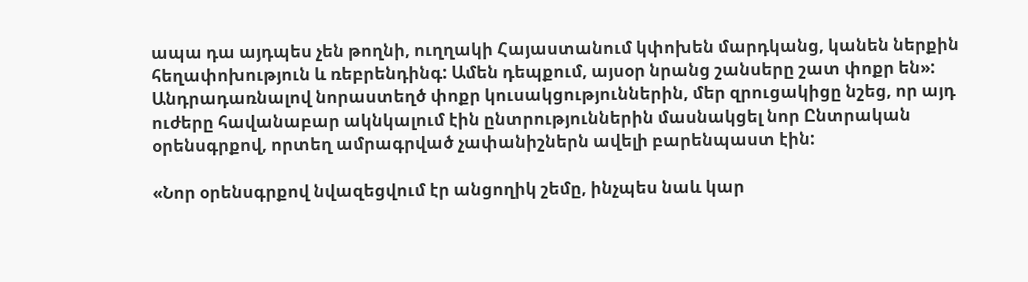ապա դա այդպես չեն թողնի, ուղղակի Հայաստանում կփոխեն մարդկանց, կանեն ներքին հեղափոխություն և ռեբրենդինգ: Ամեն դեպքում, այսօր նրանց շանսերը շատ փոքր են»:
Անդրադառնալով նորաստեղծ փոքր կուսակցություններին, մեր զրուցակիցը նշեց, որ այդ ուժերը հավանաբար ակնկալում էին ընտրություններին մասնակցել նոր Ընտրական օրենսգրքով, որտեղ ամրագրված չափանիշներն ավելի բարենպաստ էին:

«Նոր օրենսգրքով նվազեցվում էր անցողիկ շեմը, ինչպես նաև կար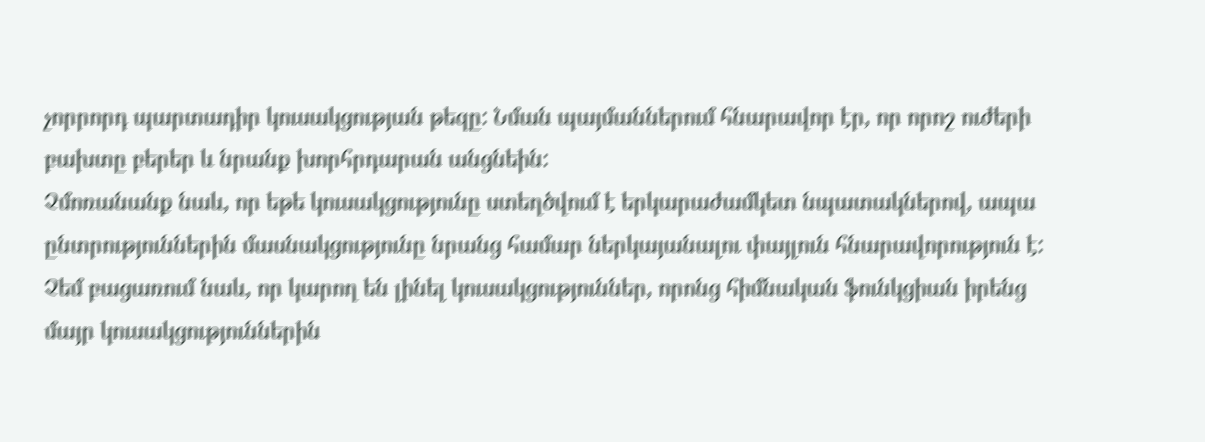չորրորդ պարտադիր կուսակցության թեզը: Նման պայմաններում հնարավոր էր, որ որոշ ուժերի բախտը բերեր և նրանք խորհրդարան անցնեին:
Չմոռանանք նաև, որ եթե կուսակցությունը ստեղծվում է երկարաժամկետ նպատակներով, ապա ընտրություններին մասնակցությունը նրանց համար ներկայանալու փայլուն հնարավորություն է:
Չեմ բացառում նաև, որ կարող են լինել կուսակցություններ, որոնց հիմնական ֆունկցիան իրենց մայր կուսակցություններին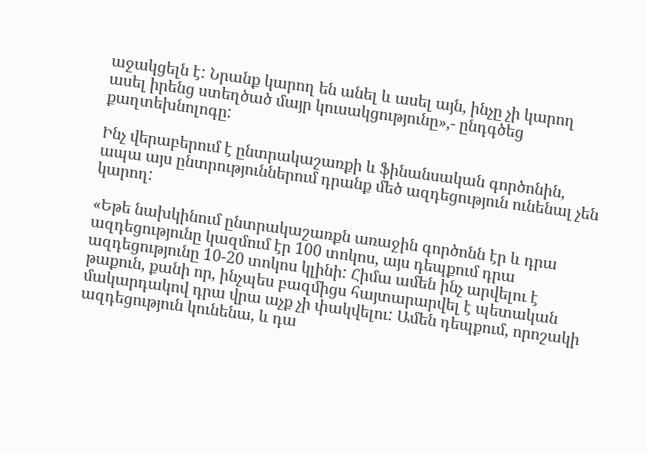աջակցելն է: Նրանք կարող են անել և ասել այն, ինչը չի կարող ասել իրենց ստեղծած մայր կուսակցությունը»,- ընդգծեց քաղտեխնոլոգը:

Ինչ վերաբերում է ընտրակաշառքի և ֆինանսական գործոնին, ապա այս ընտրություններում դրանք մեծ ազդեցություն ունենալ չեն կարող:

«Եթե նախկինում ընտրակաշառքն առաջին գործոնն էր և դրա ազդեցությունը կազմում էր 100 տոկոս, այս դեպքում դրա ազդեցությունը 10-20 տոկոս կլինի: Հիմա ամեն ինչ արվելու է թաքուն, քանի որ, ինչպես բազմիցս հայտարարվել է պետական մակարդակով դրա վրա աչք չի փակվելու: Ամեն դեպքում, որոշակի ազդեցություն կունենա, և դա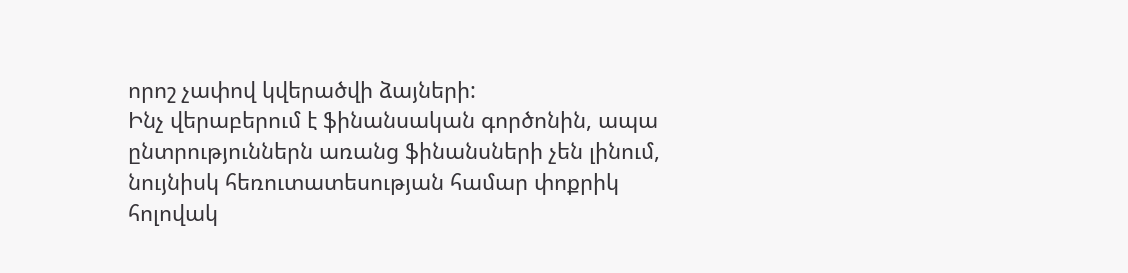որոշ չափով կվերածվի ձայների:
Ինչ վերաբերում է ֆինանսական գործոնին, ապա ընտրություններն առանց ֆինանսների չեն լինում, նույնիսկ հեռուտատեսության համար փոքրիկ հոլովակ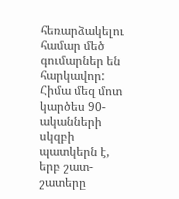հեռարձակելու համար մեծ գումարներ են հարկավոր: Հիմա մեզ մոտ կարծես 90-ականների սկզբի պատկերն է, երբ շատ-շատերը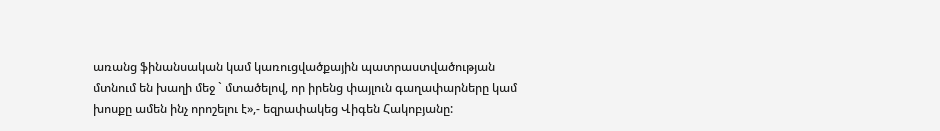առանց ֆինանսական կամ կառուցվածքային պատրաստվածության մտնում են խաղի մեջ ` մտածելով, որ իրենց փայլուն գաղափարները կամ խոսքը ամեն ինչ որոշելու է»,- եզրափակեց Վիգեն Հակոբյանը: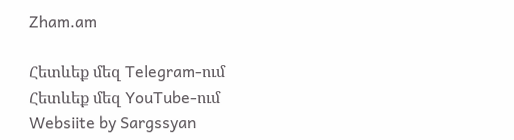Zham.am

Հետևեք մեզ Telegram-ում
Հետևեք մեզ YouTube-ում
Websiite by Sargssyan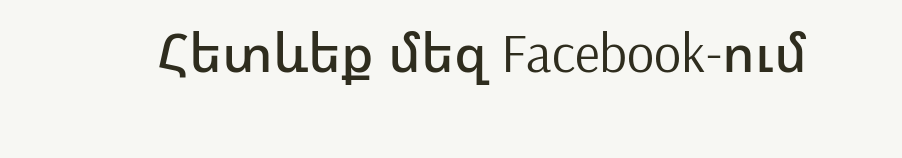Հետևեք մեզ Facebook-ում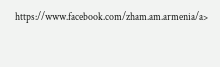https://www.facebook.com/zham.am.armenia/a>